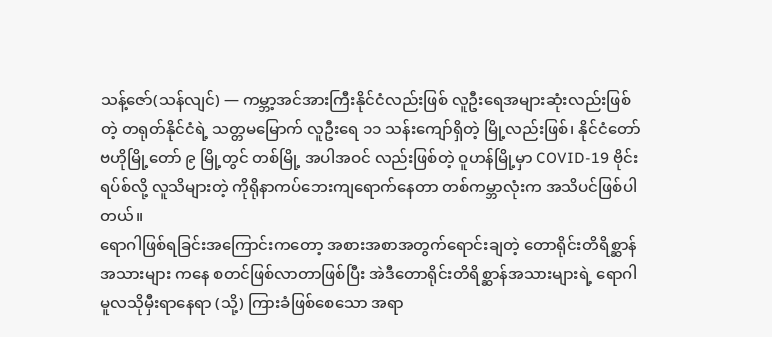သန့်ဇော်(သန်လျင်) — ကမ္ဘာ့အင်အားကြီးနိုင်ငံလည်းဖြစ် လူဦးရေအများဆုံးလည်းဖြစ်တဲ့ တရုတ်နိုင်ငံရဲ့ သတ္တမမြောက် လူဦးရေ ၁၁ သန်းကျော်ရှိတဲ့ မြို့လည်းဖြစ်၊ နိုင်ငံတော်ဗဟိုမြို့တော် ၉ မြို့တွင် တစ်မြို့ အပါအဝင် လည်းဖြစ်တဲ့ ဝူဟန်မြို့မှာ COVID-19 ဗိုင်းရပ်စ်လို့ လူသိများတဲ့ ကိုရိုနာကပ်ဘေးကျရောက်နေတာ တစ်ကမ္ဘာလုံးက အသိပင်ဖြစ်ပါတယ်။
ရောဂါဖြစ်ရခြင်းအကြောင်းကတော့ အစားအစာအတွက်ရောင်းချတဲ့ တောရိုင်းတိရိစ္ဆာန်အသားများ ကနေ စတင်ဖြစ်လာတာဖြစ်ပြီး အဲဒီတောရိုင်းတိရိစ္ဆာန်အသားများရဲ့ ရောဂါမူလသိုမှီးရာနေရာ (သို့) ကြားခံဖြစ်စေသော အရာ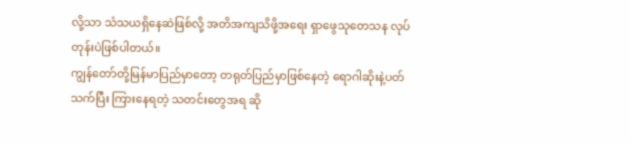လို့သာ သံသယရှိနေဆဲဖြစ်လို့ အတိအကျသိဖို့အရေး ရှာဖွေသုတေသန လုပ်တုန်းပဲဖြစ်ပါတယ်။
ကျွန်တော်တို့မြန်မာပြည်မှာတော့ တရုတ်ပြည်မှာဖြစ်နေတဲ့ ရောဂါဆိုးနဲ့ပတ်သက်ပြီး ကြားနေရတဲ့ သတင်းတွေအရ ဆို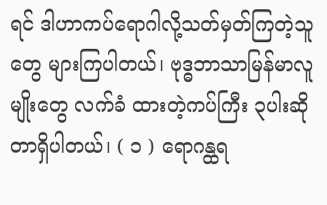ရင် ဒါဟာကပ်ရောဂါလို့သတ်မှတ်ကြတဲ့သူတွေ များကြပါတယ်၊ ဗုဒ္ဓဘာသာမြန်မာလူမျိုးတွေ လက်ခံ ထားတဲ့ကပ်ကြီး ၃ပါးဆိုတာရှိပါတယ်၊ ( ၁ ) ရောဂန္ထရ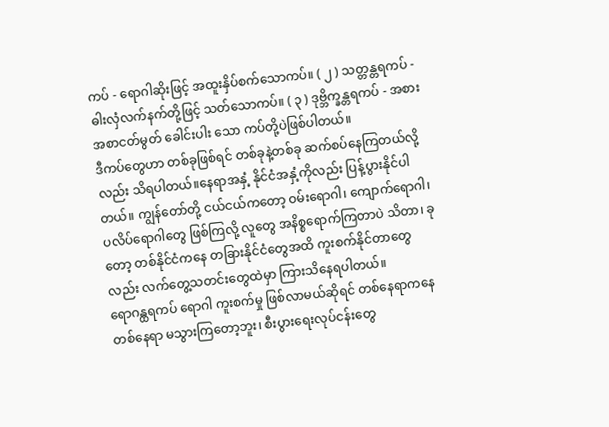ကပ် - ရောဂါဆိုးဖြင့် အထူးနှိပ်စက်သောကပ်။ ( ၂ ) သတ္တန္တရကပ် - ဓါးလှံလက်နက်တို့ဖြင့် သတ်သောကပ်။ ( ၃ ) ဒုဗ္ဘိက္ခန္တရကပ် - အစားအစာငတ်မွတ် ခေါင်းပါး သော ကပ်တို့ပဲဖြစ်ပါတယ်။
ဒီကပ်တွေဟာ တစ်ခုဖြစ်ရင် တစ်ခုနဲ့တစ်ခု ဆက်စပ်နေကြတယ်လို့လည်း သိရပါတယ်။နေရာအနှံ့ နိုင်ငံအနှံ့ကိုလည်း ပြန့်ပွားနိုင်ပါတယ်။ ကျွန်တော်တို့ ငယ်ငယ်ကတော့ ဝမ်းရောဂါ၊ ကျောက်ရောဂါ၊ ပလိပ်ရောဂါတွေ ဖြစ်ကြလို့ လူတွေ အနိစ္စရောက်ကြတာပဲ သိတာ၊ ခုတော့ တစ်နိုင်ငံကနေ တခြားနိုင်ငံတွေအထိ ကူးစက်နိုင်တာတွေလည်း လက်တွေ့သတင်းတွေထဲမှာ ကြားသိနေရပါတယ်။
ရောဂန္ထရကပ် ရောဂါ ကူးစက်မှု ဖြစ်လာမယ်ဆိုရင် တစ်နေရာကနေတစ်နေရာ မသွားကြတော့ဘူး၊ စီးပွားရေးလုပ်ငန်းတွေ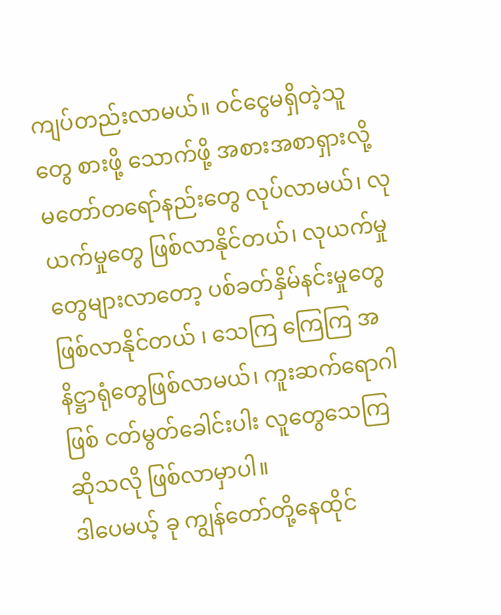ကျပ်တည်းလာမယ်။ ဝင်ငွေမရှိတဲ့သူတွေ စားဖို့ သောက်ဖို့ အစားအစာရှားလို့ မတော်တရော်နည်းတွေ လုပ်လာမယ်၊ လုယက်မှုတွေ ဖြစ်လာနိုင်တယ်၊ လုယက်မှုတွေများလာတော့ ပစ်ခတ်နှိမ်နင်းမှုတွေဖြစ်လာနိုင်တယ် ၊ သေကြ ကြေကြ အနိဋ္ဌာရုံတွေဖြစ်လာမယ်၊ ကူးဆက်ရောဂါဖြစ် ငတ်မွတ်ခေါင်းပါး လူတွေသေကြ ဆိုသလို ဖြစ်လာမှာပါ။
ဒါပေမယ့် ခု ကျွန်တော်တို့နေထိုင်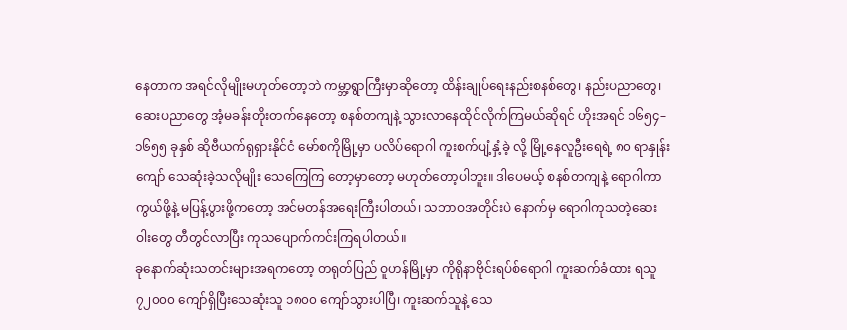နေတာက အရင်လိုမျိုးမဟုတ်တော့ဘဲ ကမ္ဘာ့ရွာကြီးမှာဆိုတော့ ထိန်းချုပ်ရေးနည်းစနစ်တွေ၊ နည်းပညာတွေ၊ ဆေးပညာတွေ အံ့မခန်းတိုးတက်နေတော့ စနစ်တကျနဲ့ သွားလာနေထိုင်လိုက်ကြမယ်ဆိုရင် ဟိုးအရင် ၁၆၅၄–၁၆၅၅ ခုနှစ် ဆိုဗီယက်ရုရှားနိုင်ငံ မော်စကိုမြို့မှာ ပလိပ်ရောဂါ ကူးစက်ပျံ့နှံ့ခဲ့ လို့ မြို့နေလူဦးရေရဲ့ ၈၀ ရာနှုန်းကျော် သေဆုံးခဲ့သလိုမျိုး သေကြေကြ တော့မှာတော့ မဟုတ်တော့ပါဘူး။ ဒါပေမယ့် စနစ်တကျနဲ့ ရောဂါကာကွယ်ဖို့နဲ့ မပြန့်ပွားဖို့ကတော့ အင်မတန်အရေးကြီးပါတယ်၊ သဘာဝအတိုင်းပဲ နောက်မှ ရောဂါကုသတဲ့ဆေးဝါးတွေ တီတွင်လာပြီး ကုသပျောက်ကင်းကြရပါတယ်။
ခုနောက်ဆုံးသတင်းများအရကတော့ တရုတ်ပြည် ဝူဟန်မြို့မှာ ကိုရိုနာဗိုင်းရပ်စ်ရောဂါ ကူးဆက်ခံထား ရသူ ၇၂၀၀၀ ကျော်ရှိပြီးသေဆုံးသူ ၁၈၀၀ ကျော်သွားပါပြီ၊ ကူးဆက်သူနဲ့ သေ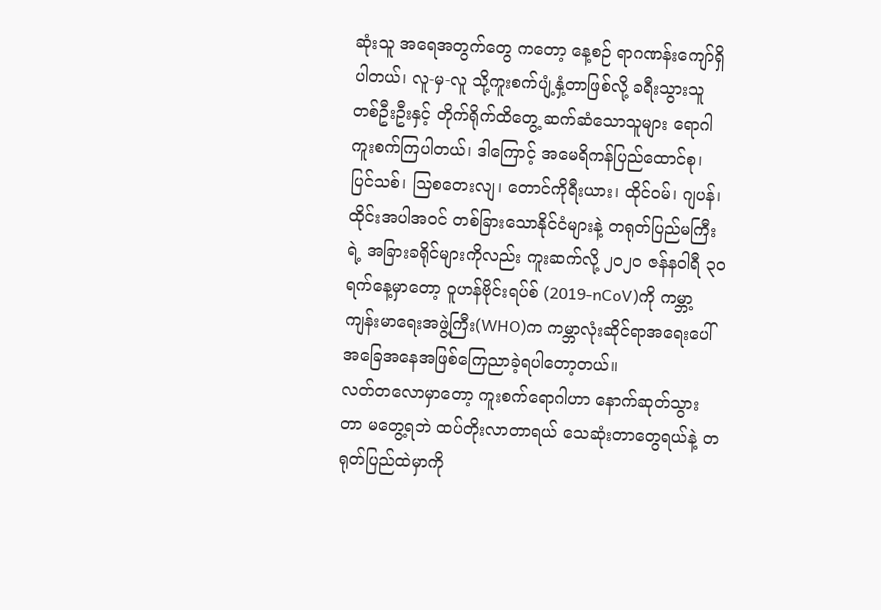ဆုံးသူ အရေအတွက်တွေ ကတော့ နေ့စဉ် ရာဂဏန်းကျော်ရှိပါတယ်၊ လူ-မှ-လူ သို့ကူးစက်ပျံ့နှံ့တာဖြစ်လို့ ခရီးသွားသူ တစ်ဦးဦးနှင့် တိုက်ရိုက်ထိတွေ့ ဆက်ဆံသောသူများ ရောဂါကူးစက်ကြပါတယ်၊ ဒါကြောင့် အမေရိကန်ပြည်ထောင်စု၊ ပြင်သစ်၊ ဩစတေးလျ၊ တောင်ကိုရီးယား၊ ထိုင်ဝမ်၊ ဂျပန်၊ ထိုင်းအပါအဝင် တစ်ခြားသောနိုင်ငံများနဲ့ တရုတ်ပြည်မကြီးရဲ့ အခြားခရိုင်များကိုလည်း ကူးဆက်လို့ ၂၀၂၀ ဇန်နဝါရီ ၃၀ ရက်နေ့မှာတော့ ဝူဟန်ဗိုင်းရပ်စ် (2019-nCoV)ကို ကမ္ဘာ့ကျန်းမာရေးအဖွဲ့ကြီး(WHO)က ကမ္ဘာလုံးဆိုင်ရာအရေးပေါ်အခြေအနေအဖြစ်ကြေညာခဲ့ရပါတော့တယ်။
လတ်တလောမှာတော့ ကူးစက်ရောဂါဟာ နောက်ဆုတ်သွားတာ မတွေ့ရဘဲ ထပ်တိုးလာတာရယ် သေဆုံးတာတွေရယ်နဲ့ တရုတ်ပြည်ထဲမှာကို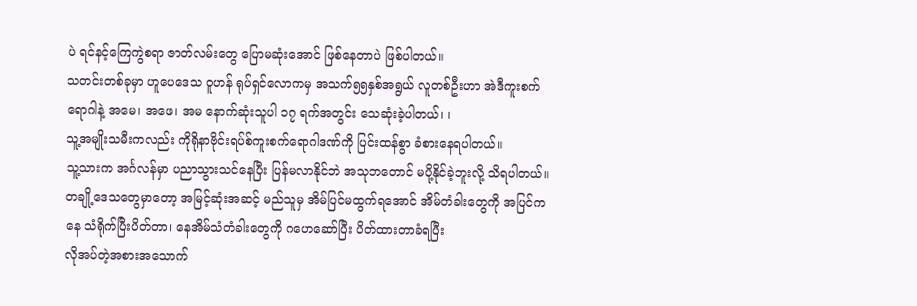ပဲ ရင်နင့်ကြေကွဲစရာ ဇာတ်လမ်းတွေ ပြောမဆုံးအောင် ဖြစ်နေတာပဲ ဖြစ်ပါတယ်။
သတင်းတစ်ခုမှာ ဟူပေဒေသ ဝူဟန် ရုပ်ရှင်လောကမှ အသက်၅၅နှစ်အရွယ် လူတစ်ဦးဟာ အဲဒီကူးစက်ရောဂါနဲ့ အမေ၊ အဖေ၊ အမ နောက်ဆုံးသူပါ ၁၇ ရက်အတွင်း သေဆုံးခဲ့ပါတယ်၊ ၊
သူ့အမျိုးသမီးကလည်း ကိုရိုနာဗိုင်းရပ်စ်ကူးစက်ရောဂါဒဏ်ကို ပြင်းထန်စွာ ခံစားနေရပါတယ်။
သူ့သားက အင်္ဂလန်မှာ ပညာသွားသင်နေပြီး ပြန်မလာနိုင်ဘဲ အသုဘတောင် မပို့နိုင်ခဲ့ဘူးလို့ သိရပါတယ်။
တချို့ဒေသတွေမှာတော့ အမြင့်ဆုံးအဆင့် မည်သူမှ အိမ်ပြင်မထွက်ရအောင် အိမ်တံခါးတွေကို အပြင်ကနေ သံရိုက်ပြီးပိတ်တာ၊ နေအိမ်သံတံခါးတွေကို ဂဟေဆော်ပြီး ပိတ်ထားတာခံရပြီး
လိုအပ်တဲ့အစားအသောက်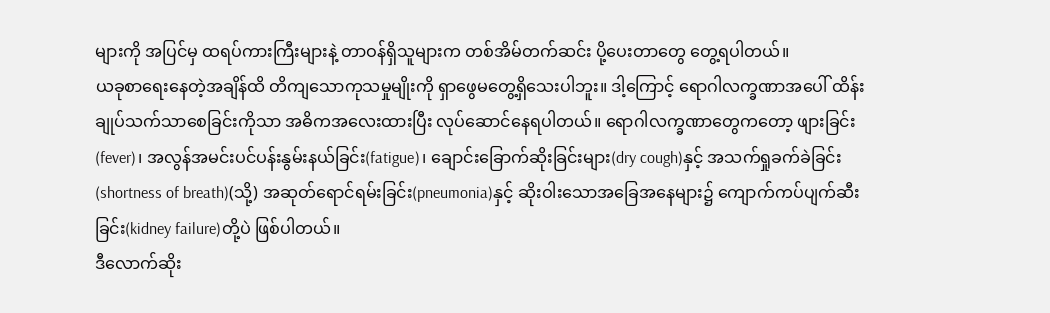များကို အပြင်မှ ထရပ်ကားကြီးများနဲ့ တာဝန်ရှိသူများက တစ်အိမ်တက်ဆင်း ပို့ပေးတာတွေ တွေ့ရပါတယ်။
ယခုစာရေးနေတဲ့အချိန်ထိ တိကျသောကုသမှုမျိုးကို ရှာဖွေမတွေ့ရှိသေးပါဘူး။ ဒါ့ကြောင့် ရောဂါလက္ခဏာအပေါ် ထိန်းချုပ်သက်သာစေခြင်းကိုသာ အဓိကအလေးထားပြီး လုပ်ဆောင်နေရပါတယ်။ ရောဂါလက္ခဏာတွေကတော့ ဖျားခြင်း(fever)၊ အလွန်အမင်းပင်ပန်းနွမ်းနယ်ခြင်း(fatigue)၊ ချောင်းခြောက်ဆိုးခြင်းများ(dry cough)နှင့် အသက်ရှုခက်ခဲခြင်း(shortness of breath)(သို့) အဆုတ်ရောင်ရမ်းခြင်း(pneumonia)နှင့် ဆိုးဝါးသောအခြေအနေများ၌ ကျောက်ကပ်ပျက်ဆီးခြင်း(kidney failure)တို့ပဲ ဖြစ်ပါတယ်။
ဒီလောက်ဆိုး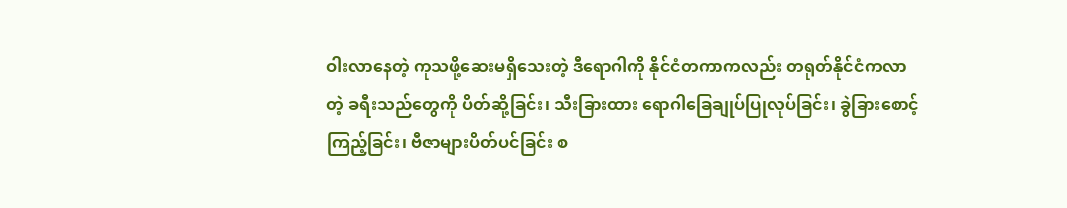ဝါးလာနေတဲ့ ကုသဖို့ဆေးမရှိသေးတဲ့ ဒီရောဂါကို နိုင်ငံတကာကလည်း တရုတ်နိုင်ငံကလာတဲ့ ခရီးသည်တွေကို ပိတ်ဆို့ခြင်း၊ သီးခြားထား ရောဂါခြေချုပ်ပြုလုပ်ခြင်း၊ ခွဲခြားစောင့်ကြည့်ခြင်း၊ ဗီဇာများပိတ်ပင်ခြင်း စ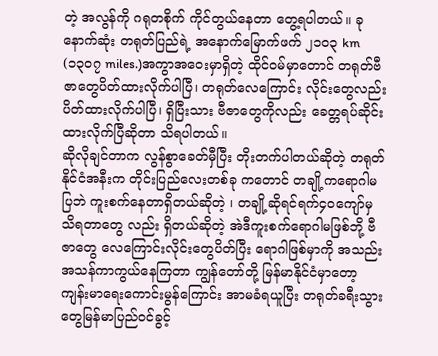တဲ့ အလွန်ကို ဂရုတစိုက် ကိုင်တွယ်နေတာ တွေ့ရပါတယ်။ ခုနောက်ဆုံး တရုတ်ပြည်ရဲ့ အနောက်မြောက်ဖက် ၂၁၀၃ km (၁၃၀၇ miles.)အကွာအဝေးမှာရှိတဲ့ ထိုင်ဝမ်မှာတောင် တရုတ်ဗီဇာတွေပိတ်ထားလိုက်ပါပြီ၊ တရုတ်လေကြောင်း လိုင်းတွေလည်းပိတ်ထားလိုက်ပါပြီ၊ ရှိပြီးသား ဗီဇာတွေကိုလည်း ခေတ္တရပ်ဆိုင်းထားလိုက်ပြီဆိုတာ သိရပါတယ်။
ဆိုလိုချင်တာက လွန်စွာခေတ်မှီပြီး တိုးတက်ပါတယ်ဆိုတဲ့ တရုတ်နိုင်ငံအနီးက တိုင်းပြည်လေးတစ်ခု ကတောင် တချို့ကရောဂါမပြဘဲ ကူးစက်နေတာရှိတယ်ဆိုတဲ့ ၊ တချို့ဆိုရင်ရက်၄၀ကျော်မှ သိရတာတွေ လည်း ရှိတယ်ဆိုတဲ့ အဲဒီကူးစက်ရောဂါမဖြစ်ဘို့ ဗီဇာတွေ လေကြောင်းလိုင်းတွေပိတ်ပြီး ရောဂါဖြစ်မှာကို အသည်းအသန်ကာကွယ်နေကြတာ ကျွန်တော်တို့ မြန်မာနိုင်ငံမှာတော့
ကျန်းမာရေးကောင်းမွန်ကြောင်း အာမခံရယူပြီး တရုတ်ခရီးသွားတွေမြန်မာပြည်ဝင်ခွင့်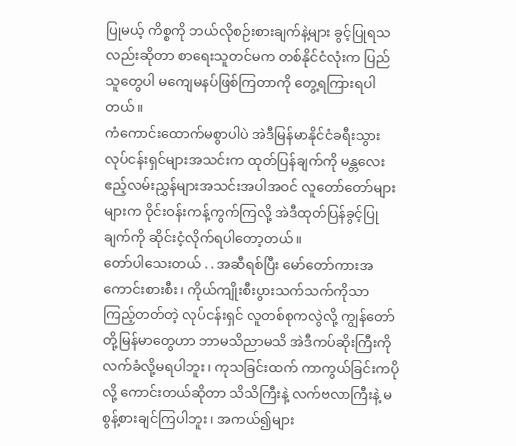ပြုမယ့် ကိစ္စကို ဘယ်လိုစဉ်းစားချက်နဲ့များ ခွင့်ပြုရသလည်းဆိုတာ စာရေးသူတင်မက တစ်နိုင်ငံလုံးက ပြည်သူတွေပါ မကျေမနပ်ဖြစ်ကြတာကို တွေ့ရကြားရပါတယ်။
ကံကောင်းထောက်မစွာပါပဲ အဲဒီမြန်မာနိုင်ငံခရီးသွားလုပ်ငန်းရှင်များအသင်းက ထုတ်ပြန်ချက်ကို မန္တလေးဧည့်လမ်းညွှန်များအသင်းအပါအဝင် လူတော်တော်များများက ဝိုင်းဝန်းကန့်ကွက်ကြလို့ အဲဒီထုတ်ပြန်ခွင့်ပြုချက်ကို ဆိုင်းငံ့လိုက်ရပါတော့တယ်။
တော်ပါသေးတယ် . . အဆီရစ်ပြီး မော်တော်ကားအကောင်းစားစီး၊ ကိုယ်ကျိုးစီးပွားသက်သက်ကိုသာ ကြည့်တတ်တဲ့ လုပ်ငန်းရှင် လူတစ်စုကလွဲလို့ ကျွန်တော်တို့မြန်မာတွေဟာ ဘာမသိညာမသိ အဲဒီကပ်ဆိုးကြီးကို လက်ခံလို့မရပါဘူး၊ ကုသခြင်းထက် ကာကွယ်ခြင်းကပိုလို့ ကောင်းတယ်ဆိုတာ သိသိကြီးနဲ့ လက်ဗလာကြီးနဲ့ မစွန့်စားချင်ကြပါဘူး၊ အကယ်၍များ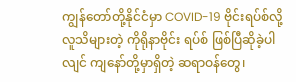ကျွန်တော်တို့နိုင်ငံမှာ COVID-19 ဗိုင်းရပ်စ်လို့ လူသိများတဲ့ ကိုရိုနာဗိုင်း ရပ်စ် ဖြစ်ပြီဆိုခဲ့ပါလျင် ကျနော်တို့မှာရှိတဲ့ ဆရာဝန်တွေ၊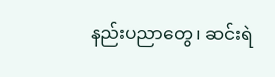နည်းပညာတွေ၊ ဆင်းရဲ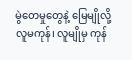မွဲတေမှုတွေနဲ့ မြေမျိုလို့ လူမကုန်၊ လူမျိုမှ ကုန်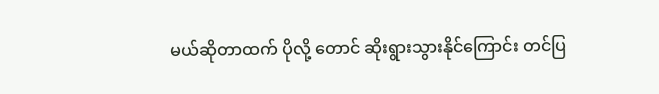မယ်ဆိုတာထက် ပိုလို့ တောင် ဆိုးရွားသွားနိုင်ကြောင်း တင်ပြ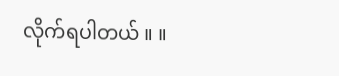လိုက်ရပါတယ် ။ ။